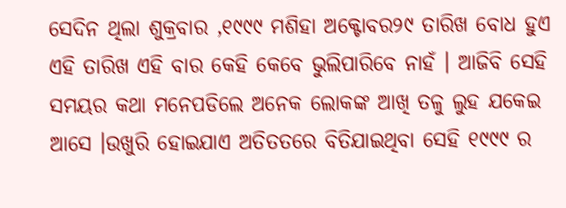ସେଦିନ ଥିଲା ଶୁକ୍ରବାର ,୧୯୯୯ ମଶିହା ଅକ୍ଟୋବର୨୯ ତାରିଖ ବୋଧ ହୁଏ ଏହି ତାରିଖ ଏହି ବାର କେହି କେବେ ଭୁଲିପାରିବେ ନାହଁ । ଆଜିବି ସେହି ସମୟର କଥା ମନେପଡିଲେ ଅନେକ ଲୋକଙ୍କ ଆଖି ତଳୁ ଲୁହ ଯକେଇ ଆସେ ।ଉଖୁରି ହୋଇଯାଏ ଅତିତତରେ ବିତିଯାଇଥିବା ସେହି ୧୯୯୯ ର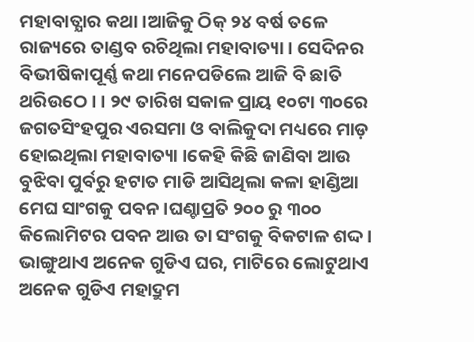ମହାବାତ୍ଯାର କଥା ।ଆଜିକୁ ଠିକ୍ ୨୪ ବର୍ଷ ତଳେ ରାଜ୍ୟରେ ତାଣ୍ଡବ ରଚିଥିଲା ମହାବାତ୍ୟା । ସେଦିନର ବିଭୀଷିକାପୂର୍ଣ୍ଣ କଥା ମନେପଡିଲେ ଆଜି ବି ଛାତି ଥରିଉଠେ । । ୨୯ ତାରିଖ ସକାଳ ପ୍ରାୟ ୧୦ଟା ୩୦ରେ ଜଗତସିଂହପୁର ଏରସମା ଓ ବାଲିକୁଦା ମଧ୍ୟରେ ମାଡ଼ ହୋଇଥିଲା ମହାବାତ୍ୟା ।କେହି କିଛି ଜାଣିବା ଆଉ ବୁଝିବା ପୁର୍ବରୁ ହଟାତ ମାଡି ଆସିଥିଲା କଳା ହାଣ୍ଡିଆ ମେଘ ସାଂଗକୁ ପବନ ।ଘଣ୍ଚାପ୍ରତି ୨୦୦ ରୁ ୩୦୦ କିଲୋମିଟର ପବନ ଆଉ ତା ସଂଗକୁ ବିକଟାଳ ଶଦ୍ଦ । ଭାଙ୍ଗୁଥାଏ ଅନେକ ଗୁଡିଏ ଘର, ମାଟିରେ ଲୋଟୁଥାଏ ଅନେକ ଗୁଡିଏ ମହାଦ୍ରୁମ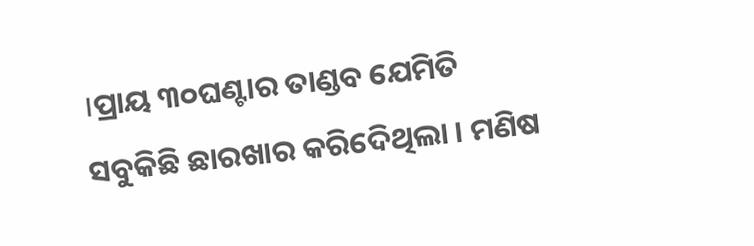।ପ୍ରାୟ ୩୦ଘଣ୍ଟାର ତାଣ୍ଡବ ଯେମିତି ସବୁକିଛି ଛାରଖାର କରିଦେିଥିଲା । ମଣିଷ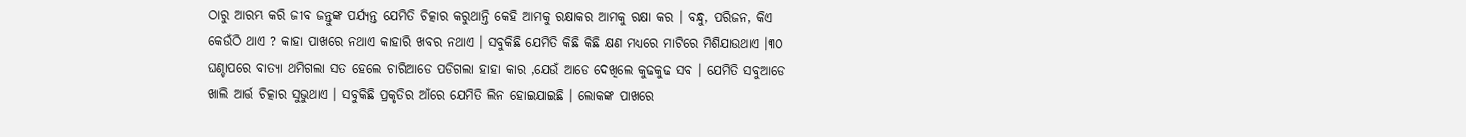ଠାରୁ ଆରମ୍ଭ କରି ଜୀବ ଜନ୍ତୁଙ୍କ ପର୍ଯ୍ଯନ୍ତ ଯେମିତି ଚିତ୍କାର କରୁଥାନ୍ତି କେହି ଆମକୁ ରକ୍ଷାକର ଆମକୁ ରକ୍ଷା କର । ବନ୍ଧୁ, ପରିଜନ, କିଏ କେଉଁଠି ଥାଏ ? କାହା ପାଖରେ ନଥାଏ କାହାରି ଖବର ନଥାଏ । ସବୁକିଛି ଯେମିତି କିଛି କିଛି କ୍ଷଣ ମଧ୍ୟରେ ମାଟିରେ ମିଶିଯାଉଥାଏ ।୩୦ ଘଣ୍ଚାପରେ ବାତ୍ଯା ଥମିଗଲା ସତ ହେଲେ ଚାରିଆଡେ ପଡିଗଲା ହାହା କାର ,ଯେଉଁ ଆଡେ ଦେଖିଲେ କୁଢକୁଢ ସବ । ଯେମିତି ସବୁଆଡେ ଖାଲି ଆର୍ତ୍ତ ଚିତ୍କାର ସୁଭୁଥାଏ । ସବୁକିଛି ପ୍ରକୃତିର ଆଁରେ ଯେମିତି ଲିନ ହୋଇଯାଇଛି । ଲୋକଙ୍କ ପାଖରେ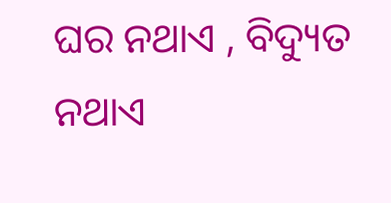ଘର ନଥାଏ , ବିଦ୍ୟୁତ ନଥାଏ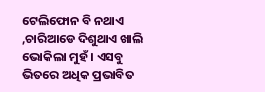ଟେଲିଫୋନ ବି ନଥାଏ ,ଚାରିଆଡେ ଦିଶୁଥାଏ ଖାଲି ଭୋକିଲା ମୁହଁ । ଏସବୁ ଭିତରେ ଅଧିକ ପ୍ରଭାବିତ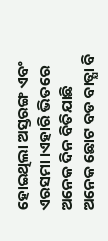ହୋଇଥିଲା ଅସ୍ତରଙ୍ଗ ଏବଂ ଏରସମା ।ଏହାରି ଭିତରେ ଅନେକ ଦିନ ବିତିଯାଛି ଅନେକ ଛୋଟ ବଡ ବାତ୍ଯା ବି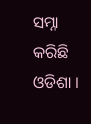ସମ୍ନା କରିଛି ଓଡିଶା ।